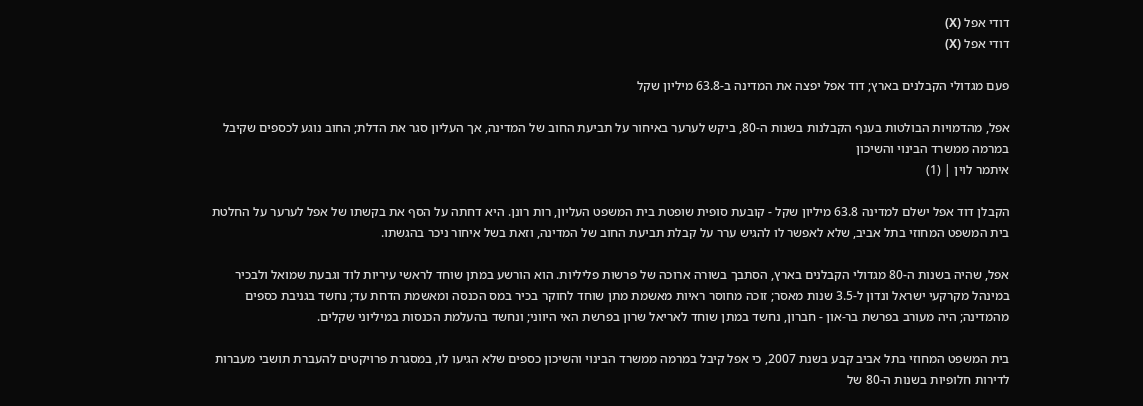דודי אפל (X)
דודי אפל (X)

פעם מגדולי הקבלנים בארץ; דוד אפל יפצה את המדינה ב-63.8 מיליון שקל

אפל, מהדמויות הבולטות בענף הקבלנות בשנות ה-80, ביקש לערער באיחור על תביעת החוב של המדינה, אך העליון סגר את הדלת; החוב נוגע לכספים שקיבל במרמה ממשרד הבינוי והשיכון
איתמר לוין | (1)

הקבלן דוד אפל ישלם למדינה 63.8 מיליון שקל - קובעת סופית שופטת בית המשפט העליון, רות רונן. היא דחתה על הסף את בקשתו של אפל לערער על החלטת בית המשפט המחוזי בתל אביב, שלא לאפשר לו להגיש ערר על קבלת תביעת החוב של המדינה, וזאת בשל איחור ניכר בהגשתו.

אפל, שהיה בשנות ה-80 מגדולי הקבלנים בארץ, הסתבך בשורה ארוכה של פרשות פליליות. הוא הורשע במתן שוחד לראשי עיריות לוד וגבעת שמואל ולבכיר במינהל מקרקעי ישראל ונדון ל-3.5 שנות מאסר; זוכה מחוסר ראיות מאשמת מתן שוחד לחוקר בכיר במס הכנסה ומאשמת הדחת עד; נחשד בגניבת כספים מהמדינה; היה מעורב בפרשת בר-און - חברון, נחשד במתן שוחד לאריאל שרון בפרשת האי היווני; ונחשד בהעלמת הכנסות במיליוני שקלים.

בית המשפט המחוזי בתל אביב קבע בשנת 2007, כי אפל קיבל במרמה ממשרד הבינוי והשיכון כספים שלא הגיעו לו, במסגרת פרויקטים להעברת תושבי מעברות לדירות חלופיות בשנות ה-80 של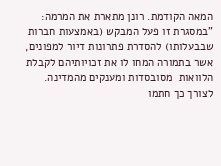המאה הקודמת. רונן מתארת את המרמה: "במסגרת זו פעל המבקש (באמצעות חברות שבבעלותו) להסדרת פתרונות דיור למפונים, אשר בתמורה המחו לו את זכויותיהם לקבלת הלוואות  מסובסדות ומענקים מהמדינה. לצורך כך חתמו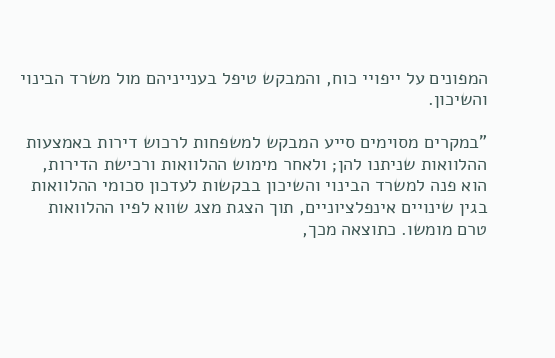המפונים על ייפויי כוח, והמבקש טיפל בענייניהם מול משרד הבינוי והשיכון.

"במקרים מסוימים סייע המבקש למשפחות לרכוש דירות באמצעות ההלוואות שניתנו להן; ולאחר מימוש ההלוואות ורכישת הדירות, הוא פנה למשרד הבינוי והשיכון בבקשות לעדכון סכומי ההלוואות בגין שינויים אינפלציוניים, תוך הצגת מצג שווא לפיו ההלוואות טרם מומשו. כתוצאה מכך,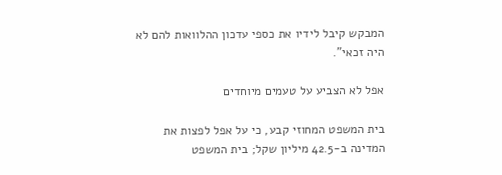המבקש קיבל לידיו את כספי עדכון ההלוואות להם לא היה זכאי".

אפל לא הצביע על טעמים מיוחדים

בית המשפט המחוזי קבע, כי על אפל לפצות את המדינה ב-42.5 מיליון שקל; בית המשפט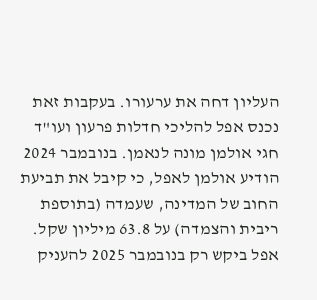העליון דחה את ערעורו. בעקבות זאת נכנס אפל להליכי חדלות פרעון ועו"ד חגי אולמן מונה לנאמן. בנובמבר 2024 הודיע אולמן לאפל, כי קיבל את תביעת החוב של המדינה, שעמדה (בתוספת ריבית והצמדה) על 63.8 מיליון שקל. אפל ביקש רק בנובמבר 2025 להעניק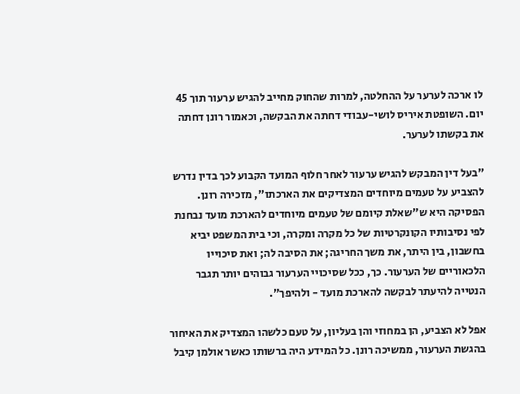לו ארכה לערער על ההחלטה, למרות שהחוק מחייב להגיש ערעור תוך 45 יום. השופטת איריס לושי-עבודי דחתה את הבקשה, וכאמור רונן דחתה את בקשתו לערער.

"בעל דין המבקש להגיש ערעור לאחר חלוף המועד הקבוע לכך בדין נדרש להצביע על טעמים מיוחדים המצדיקים את הארכתו", מזכירה רונן. הפסיקה היא ש"שאלת קיומם של טעמים מיוחדים להארכת מועד נבחנת לפי נסיבותיו הקונקרטיות של כל מקרה ומקרה, וכי בית המשפט יביא בחשבון, בין היתר, את משך החריגה; את הסיבה לה; ואת סיכוייו הלכאוריים של הערעור. כך, ככל שסיכויי הערעור גבוהים יותר תגבר הנטייה להיעתר לבקשה להארכת מועד - ולהיפך".

אפל לא הצביע, הן במחוזי והן בעליון, על טעם כלשהו המצדיק את האיחור בהגשת הערעור, ממשיכה רונן. כל המידע היה ברשותו כאשר אולמן קיבל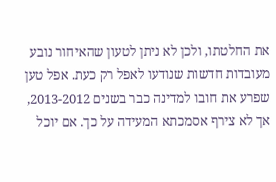את החלטתו, ולכן לא ניתן לטעון שהאיחור נובע מעובדות חדשות שנודעו לאפל רק כעת. אפל טען שפרע את חובו למדינה כבר בשנים 2013-2012, אך לא צירף אסמכתא המעידה על כך. אם יוכל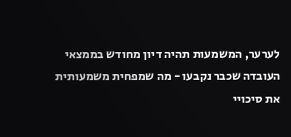לערער, המשמעות תהיה דיון מחודש בממצאי העובדה שכבר נקבעו - מה שמפחית משמעותית את סיכויי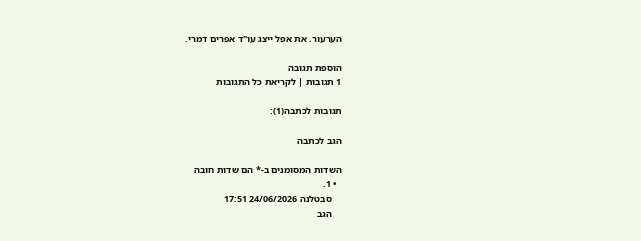הערעור. את אפל ייצג עו"ד אפרים דמרי.

הוספת תגובה
1 תגובות | לקריאת כל התגובות

תגובות לכתבה(1):

הגב לכתבה

השדות המסומנים ב-* הם שדות חובה
  • 1.
    סבטלנה 24/06/2026 17:51
    הגב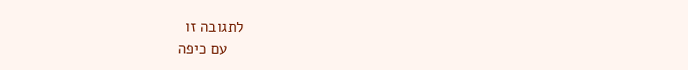לתגובה זו
    עם כיפה